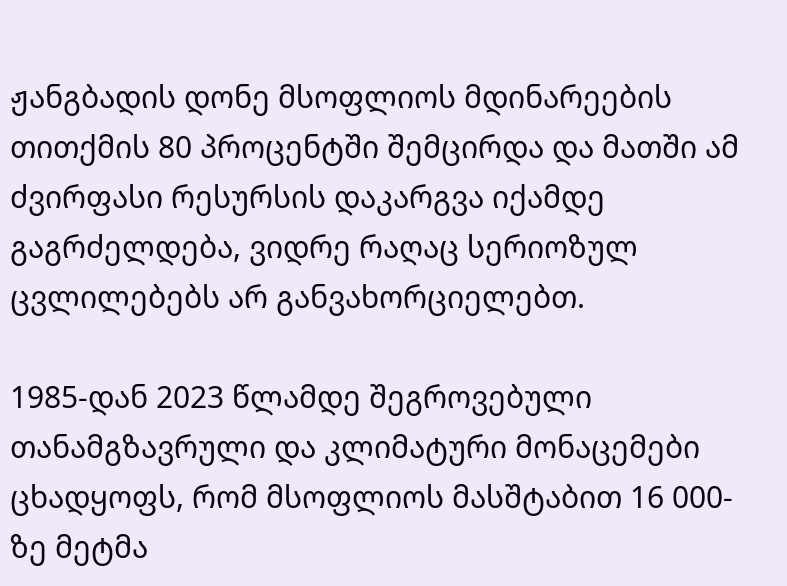ჟანგბადის დონე მსოფლიოს მდინარეების თითქმის 80 პროცენტში შემცირდა და მათში ამ ძვირფასი რესურსის დაკარგვა იქამდე გაგრძელდება, ვიდრე რაღაც სერიოზულ ცვლილებებს არ განვახორციელებთ.

1985-დან 2023 წლამდე შეგროვებული თანამგზავრული და კლიმატური მონაცემები ცხადყოფს, რომ მსოფლიოს მასშტაბით 16 000-ზე მეტმა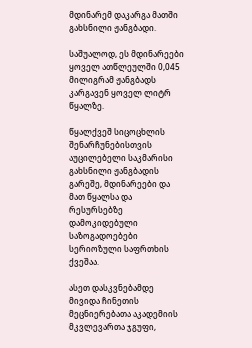მდინარემ დაკარგა მათში გახსნილი ჟანგბადი.

საშუალოდ, ეს მდინარეები ყოველ ათწლეულში 0,045 მილიგრამ ჟანგბადს კარგავენ ყოველ ლიტრ წყალზე.

წყალქვეშ სიცოცხლის შენარჩუნებისთვის აუცილებელი საკმარისი გახსნილი ჟანგბადის გარეშე, მდინარეები და მათ წყალსა და რესურსებზე დამოკიდებული საზოგადოებები სერიოზული საფრთხის ქვეშაა.

ასეთ დასკვნებამდე მივიდა ჩინეთის მეცნიერებათა აკადემიის მკვლევართა ჯგუფი,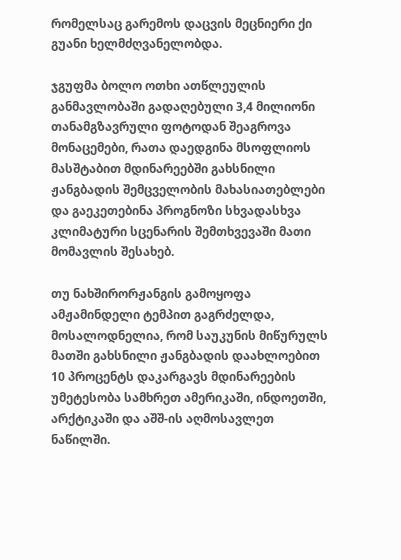რომელსაც გარემოს დაცვის მეცნიერი ქი გუანი ხელმძღვანელობდა.

ჯგუფმა ბოლო ოთხი ათწლეულის განმავლობაში გადაღებული 3,4 მილიონი თანამგზავრული ფოტოდან შეაგროვა მონაცემები, რათა დაედგინა მსოფლიოს მასშტაბით მდინარეებში გახსნილი ჟანგბადის შემცველობის მახასიათებლები და გაეკეთებინა პროგნოზი სხვადასხვა კლიმატური სცენარის შემთხვევაში მათი მომავლის შესახებ.

თუ ნახშირორჟანგის გამოყოფა ამჟამინდელი ტემპით გაგრძელდა, მოსალოდნელია, რომ საუკუნის მიწურულს მათში გახსნილი ჟანგბადის დაახლოებით 10 პროცენტს დაკარგავს მდინარეების უმეტესობა სამხრეთ ამერიკაში, ინდოეთში, არქტიკაში და აშშ-ის აღმოსავლეთ ნაწილში.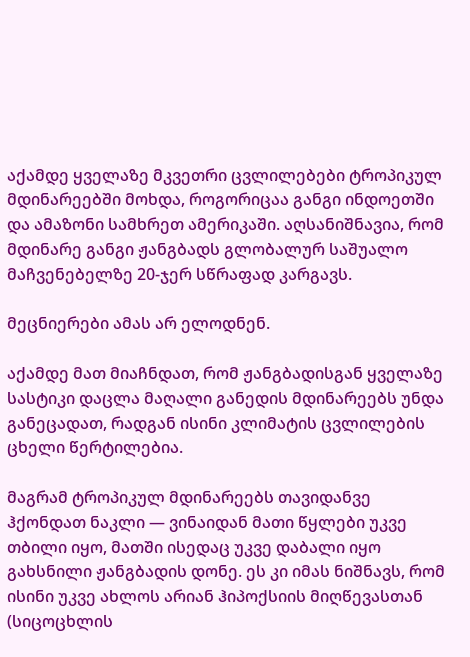აქამდე ყველაზე მკვეთრი ცვლილებები ტროპიკულ მდინარეებში მოხდა, როგორიცაა განგი ინდოეთში და ამაზონი სამხრეთ ამერიკაში. აღსანიშნავია, რომ მდინარე განგი ჟანგბადს გლობალურ საშუალო მაჩვენებელზე 20-ჯერ სწრაფად კარგავს.

მეცნიერები ამას არ ელოდნენ.

აქამდე მათ მიაჩნდათ, რომ ჟანგბადისგან ყველაზე სასტიკი დაცლა მაღალი განედის მდინარეებს უნდა განეცადათ, რადგან ისინი კლიმატის ცვლილების ცხელი წერტილებია.

მაგრამ ტროპიკულ მდინარეებს თავიდანვე ჰქონდათ ნაკლი — ვინაიდან მათი წყლები უკვე თბილი იყო, მათში ისედაც უკვე დაბალი იყო გახსნილი ჟანგბადის დონე. ეს კი იმას ნიშნავს, რომ ისინი უკვე ახლოს არიან ჰიპოქსიის მიღწევასთან (სიცოცხლის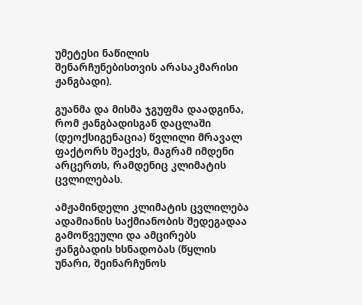უმეტესი ნაწილის შენარჩუნებისთვის არასაკმარისი ჟანგბადი).

გუანმა და მისმა ჯგუფმა დაადგინა, რომ ჟანგბადისგან დაცლაში (დეოქსიგენაცია) წვლილი მრავალ ფაქტორს შეაქვს, მაგრამ იმდენი არცერთს, რამდენიც კლიმატის ცვლილებას.

ამჟამინდელი კლიმატის ცვლილება ადამიანის საქმიანობის შედეგადაა გამოწვეული და ამცირებს ჟანგბადის ხსნადობას (წყლის უნარი, შეინარჩუნოს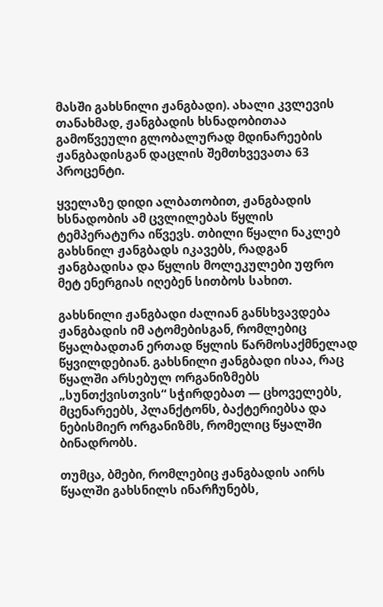მასში გახსნილი ჟანგბადი). ახალი კვლევის თანახმად, ჟანგბადის ხსნადობითაა გამოწვეული გლობალურად მდინარეების ჟანგბადისგან დაცლის შემთხვევათა 63 პროცენტი.

ყველაზე დიდი ალბათობით, ჟანგბადის ხსნადობის ამ ცვლილებას წყლის ტემპერატურა იწვევს. თბილი წყალი ნაკლებ გახსნილ ჟანგბადს იკავებს, რადგან ჟანგბადისა და წყლის მოლეკულები უფრო მეტ ენერგიას იღებენ სითბოს სახით.

გახსნილი ჟანგბადი ძალიან განსხვავდება ჟანგბადის იმ ატომებისგან, რომლებიც წყალბადთან ერთად წყლის წარმოსაქმნელად წყვილდებიან. გახსნილი ჟანგბადი ისაა, რაც წყალში არსებულ ორგანიზმებს „სუნთქვისთვის“ სჭირდებათ — ცხოველებს, მცენარეებს, პლანქტონს, ბაქტერიებსა და ნებისმიერ ორგანიზმს, რომელიც წყალში ბინადრობს.

თუმცა, ბმები, რომლებიც ჟანგბადის აირს წყალში გახსნილს ინარჩუნებს,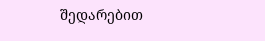შედარებით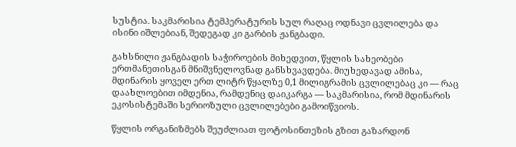სუსტია. საკმარისია ტემპერატურის სულ რაღაც ოდნავი ცვლილება და ისინი იშლებიან, შედეგად კი გარბის ჟანგბადი.

გახსნილი ჟანგბადის საჭიროების მიხედვით, წყლის სახეობები ერთმანეთისგან მნიშვნელოვნად განსხვავდება. მიუხედავად ამისა, მდინარის ყოველ ერთ ლიტრ წყალზე 0,1 მილიგრამის ცვლილებაც კი — რაც დაახლოებით იმდენია, რამდენიც დაიკარგა — საკმარისია, რომ მდინარის ეკოსისტემაში სერიოზული ცვლილებები გამოიწვიოს.

წყლის ორგანიზმებს შეუძლიათ ფოტოსინთეზის გზით გაზარდონ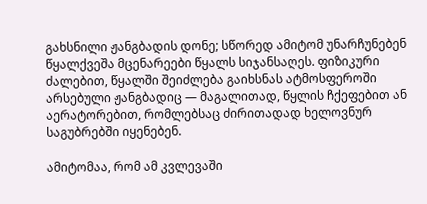გახსნილი ჟანგბადის დონე; სწორედ ამიტომ უნარჩუნებენ წყალქვეშა მცენარეები წყალს სიჯანსაღეს. ფიზიკური ძალებით, წყალში შეიძლება გაიხსნას ატმოსფეროში არსებული ჟანგბადიც — მაგალითად, წყლის ჩქეფებით ან აერატორებით, რომლებსაც ძირითადად ხელოვნურ საგუბრებში იყენებენ.

ამიტომაა, რომ ამ კვლევაში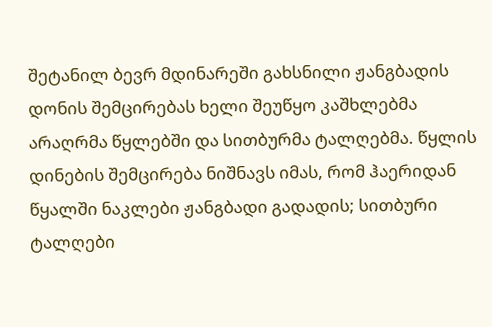შეტანილ ბევრ მდინარეში გახსნილი ჟანგბადის დონის შემცირებას ხელი შეუწყო კაშხლებმა არაღრმა წყლებში და სითბურმა ტალღებმა. წყლის დინების შემცირება ნიშნავს იმას, რომ ჰაერიდან წყალში ნაკლები ჟანგბადი გადადის; სითბური ტალღები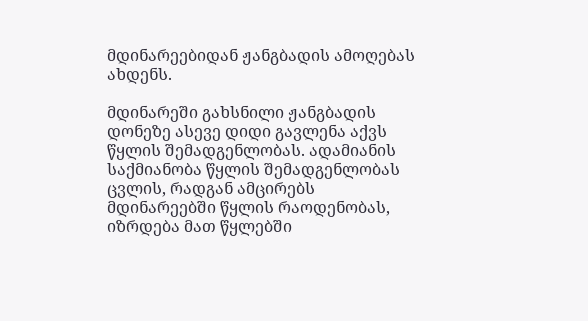მდინარეებიდან ჟანგბადის ამოღებას ახდენს.

მდინარეში გახსნილი ჟანგბადის დონეზე ასევე დიდი გავლენა აქვს წყლის შემადგენლობას. ადამიანის საქმიანობა წყლის შემადგენლობას ცვლის, რადგან ამცირებს მდინარეებში წყლის რაოდენობას, იზრდება მათ წყლებში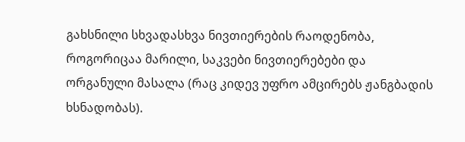გახსნილი სხვადასხვა ნივთიერების რაოდენობა, როგორიცაა მარილი, საკვები ნივთიერებები და ორგანული მასალა (რაც კიდევ უფრო ამცირებს ჟანგბადის ხსნადობას).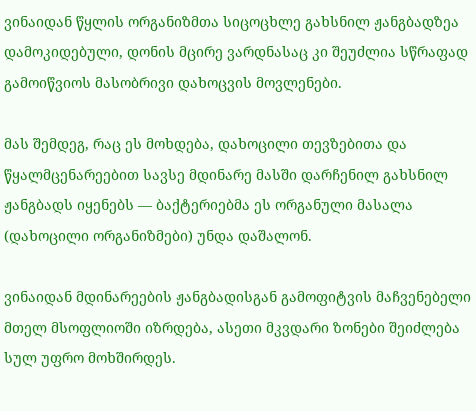ვინაიდან წყლის ორგანიზმთა სიცოცხლე გახსნილ ჟანგბადზეა დამოკიდებული, დონის მცირე ვარდნასაც კი შეუძლია სწრაფად გამოიწვიოს მასობრივი დახოცვის მოვლენები.

მას შემდეგ, რაც ეს მოხდება, დახოცილი თევზებითა და წყალმცენარეებით სავსე მდინარე მასში დარჩენილ გახსნილ ჟანგბადს იყენებს — ბაქტერიებმა ეს ორგანული მასალა (დახოცილი ორგანიზმები) უნდა დაშალონ.

ვინაიდან მდინარეების ჟანგბადისგან გამოფიტვის მაჩვენებელი მთელ მსოფლიოში იზრდება, ასეთი მკვდარი ზონები შეიძლება სულ უფრო მოხშირდეს.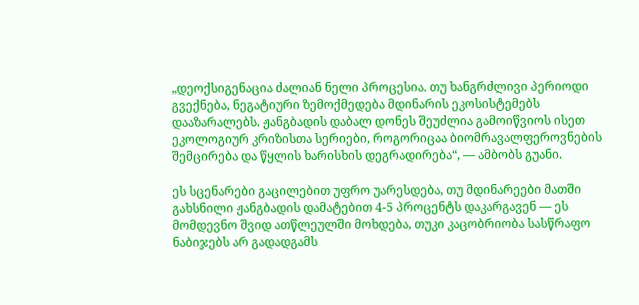„დეოქსიგენაცია ძალიან ნელი პროცესია. თუ ხანგრძლივი პერიოდი გვექნება, ნეგატიური ზემოქმედება მდინარის ეკოსისტემებს დააზარალებს. ჟანგბადის დაბალ დონეს შეუძლია გამოიწვიოს ისეთ ეკოლოგიურ კრიზისთა სერიები, როგორიცაა ბიომრავალფეროვნების შემცირება და წყლის ხარისხის დეგრადირება“, — ამბობს გუანი.

ეს სცენარები გაცილებით უფრო უარესდება, თუ მდინარეები მათში გახსნილი ჟანგბადის დამატებით 4-5 პროცენტს დაკარგავენ — ეს მომდევნო შვიდ ათწლეულში მოხდება, თუკი კაცობრიობა სასწრაფო ნაბიჯებს არ გადადგამს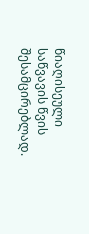წიაღისეული საწვავის წვის შესამცირებლად.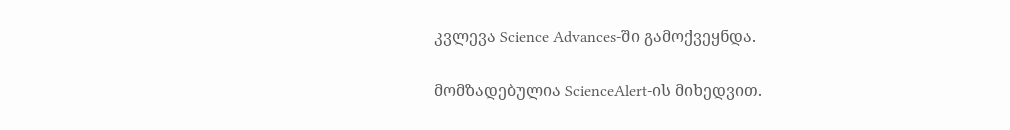კვლევა Science Advances-ში გამოქვეყნდა.

მომზადებულია ScienceAlert-ის მიხედვით.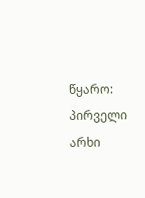წყარო: პირველი არხი